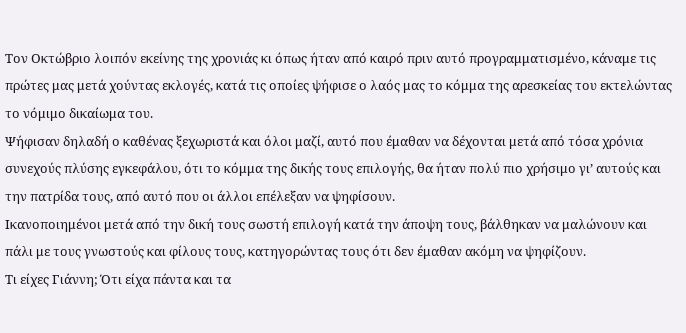Τον Οκτώβριο λοιπόν εκείνης της χρονιάς κι όπως ήταν από καιρό πριν αυτό προγραμματισμένο, κάναμε τις πρώτες μας μετά χούντας εκλογές, κατά τις οποίες ψήφισε ο λαός μας το κόμμα της αρεσκείας του εκτελώντας το νόμιμο δικαίωμα του.
Ψήφισαν δηλαδή ο καθένας ξεχωριστά και όλοι μαζί, αυτό που έμαθαν να δέχονται μετά από τόσα χρόνια συνεχούς πλύσης εγκεφάλου, ότι το κόμμα της δικής τους επιλογής, θα ήταν πολύ πιο χρήσιμο γι’ αυτούς και την πατρίδα τους, από αυτό που οι άλλοι επέλεξαν να ψηφίσουν.
Ικανοποιημένοι μετά από την δική τους σωστή επιλογή κατά την άποψη τους, βάλθηκαν να μαλώνουν και πάλι με τους γνωστούς και φίλους τους, κατηγορώντας τους ότι δεν έμαθαν ακόμη να ψηφίζουν.
Τι είχες Γιάννη; Ότι είχα πάντα και τα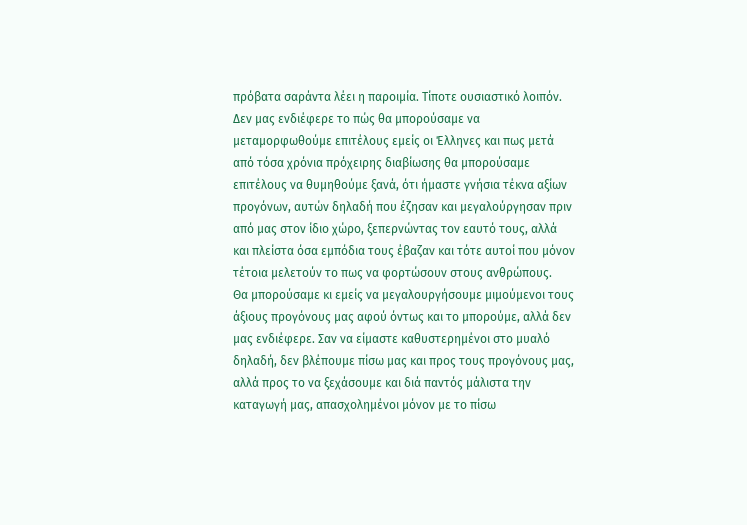πρόβατα σαράντα λέει η παροιμία. Τίποτε ουσιαστικό λοιπόν. Δεν μας ενδιέφερε το πώς θα μπορούσαμε να μεταμορφωθούμε επιτέλους εμείς οι Έλληνες και πως μετά από τόσα χρόνια πρόχειρης διαβίωσης θα μπορούσαμε επιτέλους να θυμηθούμε ξανά, ότι ήμαστε γνήσια τέκνα αξίων προγόνων, αυτών δηλαδή που έζησαν και μεγαλούργησαν πριν από μας στον ίδιο χώρο, ξεπερνώντας τον εαυτό τους, αλλά και πλείστα όσα εμπόδια τους έβαζαν και τότε αυτοί που μόνον τέτοια μελετούν το πως να φορτώσουν στους ανθρώπους.
Θα μπορούσαμε κι εμείς να μεγαλουργήσουμε μιμούμενοι τους άξιους προγόνους μας αφού όντως και το μπορούμε, αλλά δεν μας ενδιέφερε. Σαν να είμαστε καθυστερημένοι στο μυαλό δηλαδή, δεν βλέπουμε πίσω μας και προς τους προγόνους μας, αλλά προς το να ξεχάσουμε και διά παντός μάλιστα την καταγωγή μας, απασχολημένοι μόνον με το πίσω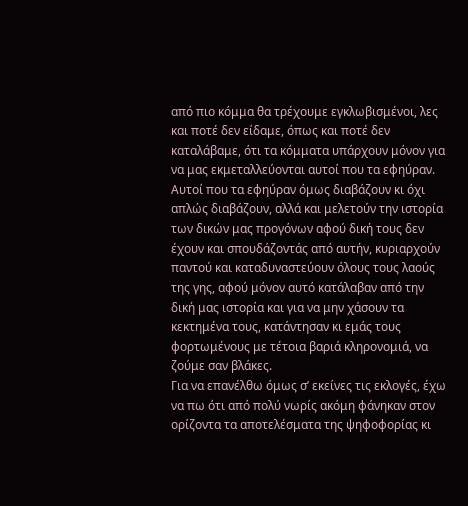από πιο κόμμα θα τρέχουμε εγκλωβισμένοι, λες και ποτέ δεν είδαμε, όπως και ποτέ δεν καταλάβαμε, ότι τα κόμματα υπάρχουν μόνον για να μας εκμεταλλεύονται αυτοί που τα εφηύραν.
Αυτοί που τα εφηύραν όμως διαβάζουν κι όχι απλώς διαβάζουν, αλλά και μελετούν την ιστορία των δικών μας προγόνων αφού δική τους δεν έχουν και σπουδάζοντάς από αυτήν, κυριαρχούν παντού και καταδυναστεύουν όλους τους λαούς της γης, αφού μόνον αυτό κατάλαβαν από την δική μας ιστορία και για να μην χάσουν τα κεκτημένα τους, κατάντησαν κι εμάς τους φορτωμένους με τέτοια βαριά κληρονομιά, να ζούμε σαν βλάκες.
Για να επανέλθω όμως σ’ εκείνες τις εκλογές, έχω να πω ότι από πολύ νωρίς ακόμη φάνηκαν στον ορίζοντα τα αποτελέσματα της ψηφοφορίας κι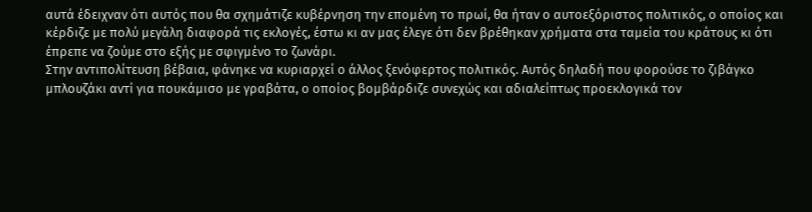αυτά έδειχναν ότι αυτός που θα σχημάτιζε κυβέρνηση την επομένη το πρωί, θα ήταν ο αυτοεξόριστος πολιτικός, ο οποίος και κέρδιζε με πολύ μεγάλη διαφορά τις εκλογές, έστω κι αν μας έλεγε ότι δεν βρέθηκαν χρήματα στα ταμεία του κράτους κι ότι έπρεπε να ζούμε στο εξής με σφιγμένο το ζωνάρι.
Στην αντιπολίτευση βέβαια, φάνηκε να κυριαρχεί ο άλλος ξενόφερτος πολιτικός. Αυτός δηλαδή που φορούσε το ζιβάγκο μπλουζάκι αντί για πουκάμισο με γραβάτα, ο οποίος βομβάρδιζε συνεχώς και αδιαλείπτως προεκλογικά τον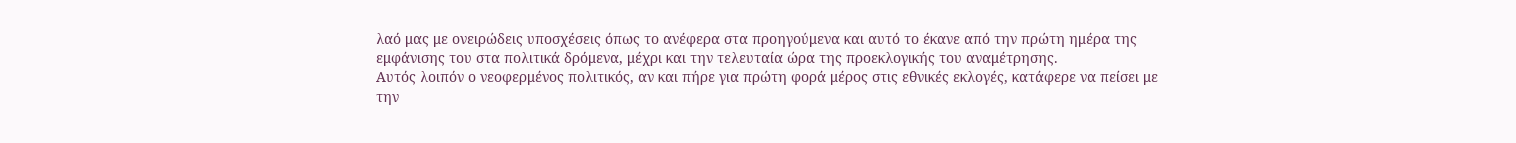λαό μας με ονειρώδεις υποσχέσεις όπως το ανέφερα στα προηγούμενα και αυτό το έκανε από την πρώτη ημέρα της εμφάνισης του στα πολιτικά δρόμενα, μέχρι και την τελευταία ώρα της προεκλογικής του αναμέτρησης.
Αυτός λοιπόν ο νεοφερμένος πολιτικός, αν και πήρε για πρώτη φορά μέρος στις εθνικές εκλογές, κατάφερε να πείσει με την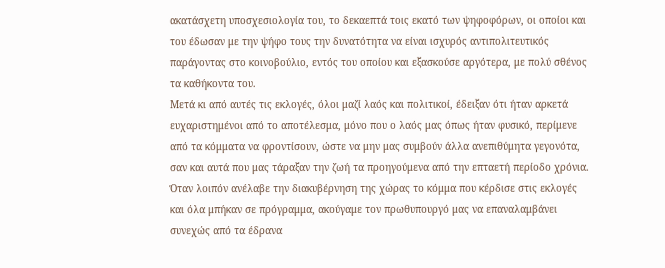ακατάσχετη υποσχεσιολογία του, το δεκαεπτά τοις εκατό των ψηφοφόρων, οι οποίοι και του έδωσαν με την ψήφο τους την δυνατότητα να είναι ισχυρός αντιπολιτευτικός παράγοντας στο κοινοβούλιο, εντός του οποίου και εξασκούσε αργότερα, με πολύ σθένος τα καθήκοντα του.
Μετά κι από αυτές τις εκλογές, όλοι μαζί λαός και πολιτικοί, έδειξαν ότι ήταν αρκετά ευχαριστημένοι από το αποτέλεσμα, μόνο που ο λαός μας όπως ήταν φυσικό, περίμενε από τα κόμματα να φροντίσουν, ώστε να μην μας συμβούν άλλα ανεπιθύμητα γεγονότα, σαν και αυτά που μας τάραξαν την ζωή τα προηγούμενα από την επταετή περίοδο χρόνια.
Όταν λοιπόν ανέλαβε την διακυβέρνηση της χώρας το κόμμα που κέρδισε στις εκλογές και όλα μπήκαν σε πρόγραμμα, ακούγαμε τον πρωθυπουργό μας να επαναλαμβάνει συνεχώς από τα έδρανα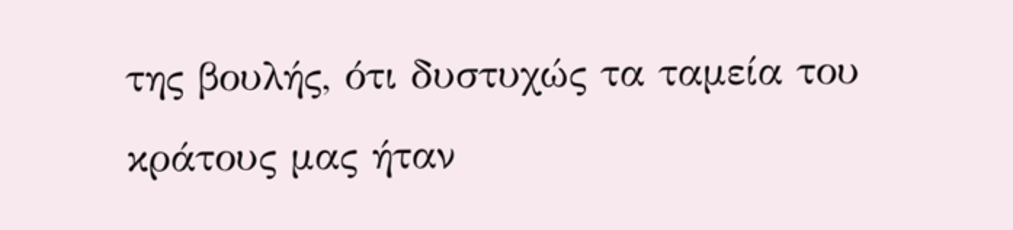της βουλής, ότι δυστυχώς τα ταμεία του κράτους μας ήταν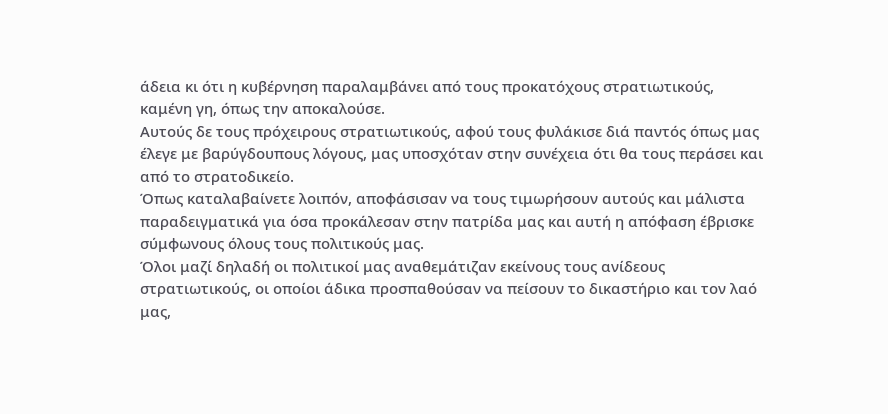άδεια κι ότι η κυβέρνηση παραλαμβάνει από τους προκατόχους στρατιωτικούς, καμένη γη, όπως την αποκαλούσε.
Αυτούς δε τους πρόχειρους στρατιωτικούς, αφού τους φυλάκισε διά παντός όπως μας έλεγε με βαρύγδουπους λόγους, μας υποσχόταν στην συνέχεια ότι θα τους περάσει και από το στρατοδικείο.
Όπως καταλαβαίνετε λοιπόν, αποφάσισαν να τους τιμωρήσουν αυτούς και μάλιστα παραδειγματικά για όσα προκάλεσαν στην πατρίδα μας και αυτή η απόφαση έβρισκε σύμφωνους όλους τους πολιτικούς μας.
Όλοι μαζί δηλαδή οι πολιτικοί μας αναθεμάτιζαν εκείνους τους ανίδεους στρατιωτικούς, οι οποίοι άδικα προσπαθούσαν να πείσουν το δικαστήριο και τον λαό μας,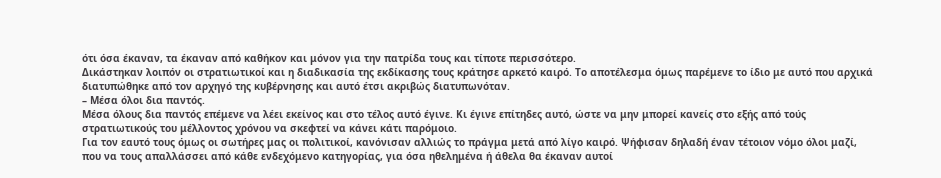ότι όσα έκαναν, τα έκαναν από καθήκον και μόνον για την πατρίδα τους και τίποτε περισσότερο.
Δικάστηκαν λοιπόν οι στρατιωτικοί και η διαδικασία της εκδίκασης τους κράτησε αρκετό καιρό. Το αποτέλεσμα όμως παρέμενε το ίδιο με αυτό που αρχικά διατυπώθηκε από τον αρχηγό της κυβέρνησης και αυτό έτσι ακριβώς διατυπωνόταν.
– Μέσα όλοι δια παντός.
Μέσα όλους δια παντός επέμενε να λέει εκείνος και στο τέλος αυτό έγινε. Κι έγινε επίτηδες αυτό, ώστε να μην μπορεί κανείς στο εξής από τούς στρατιωτικούς του μέλλοντος χρόνου να σκεφτεί να κάνει κάτι παρόμοιο.
Για τον εαυτό τους όμως οι σωτήρες μας οι πολιτικοί, κανόνισαν αλλιώς το πράγμα μετά από λίγο καιρό. Ψήφισαν δηλαδή έναν τέτοιον νόμο όλοι μαζί, που να τους απαλλάσσει από κάθε ενδεχόμενο κατηγορίας, για όσα ηθελημένα ή άθελα θα έκαναν αυτοί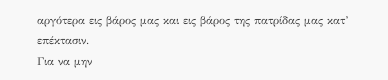αργότερα εις βάρος μας και εις βάρος της πατρίδας μας κατ’ επέκτασιν.
Για να μην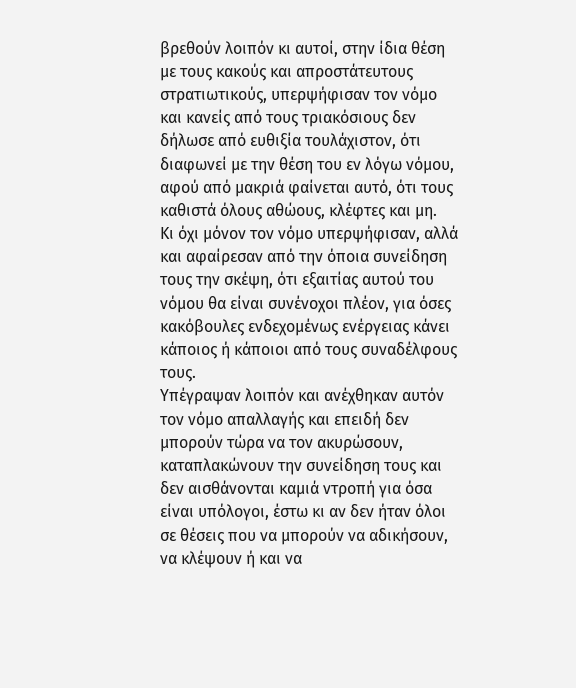βρεθούν λοιπόν κι αυτοί, στην ίδια θέση με τους κακούς και απροστάτευτους στρατιωτικούς, υπερψήφισαν τον νόμο και κανείς από τους τριακόσιους δεν δήλωσε από ευθιξία τουλάχιστον, ότι διαφωνεί με την θέση του εν λόγω νόμου, αφού από μακριά φαίνεται αυτό, ότι τους καθιστά όλους αθώους, κλέφτες και μη.
Κι όχι μόνον τον νόμο υπερψήφισαν, αλλά και αφαίρεσαν από την όποια συνείδηση τους την σκέψη, ότι εξαιτίας αυτού του νόμου θα είναι συνένοχοι πλέον, για όσες κακόβουλες ενδεχομένως ενέργειας κάνει κάποιος ή κάποιοι από τους συναδέλφους τους.
Υπέγραψαν λοιπόν και ανέχθηκαν αυτόν τον νόμο απαλλαγής και επειδή δεν μπορούν τώρα να τον ακυρώσουν, καταπλακώνουν την συνείδηση τους και δεν αισθάνονται καμιά ντροπή για όσα είναι υπόλογοι, έστω κι αν δεν ήταν όλοι σε θέσεις που να μπορούν να αδικήσουν, να κλέψουν ή και να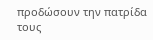προδώσουν την πατρίδα τους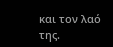και τον λαό της.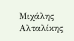Μιχάλης Αλταλίκης